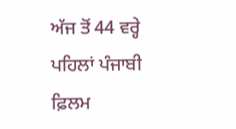ਅੱਜ ਤੋਂ 44 ਵਰ੍ਹੇ ਪਹਿਲਾਂ ਪੰਜਾਬੀ ਫ਼ਿਲਮ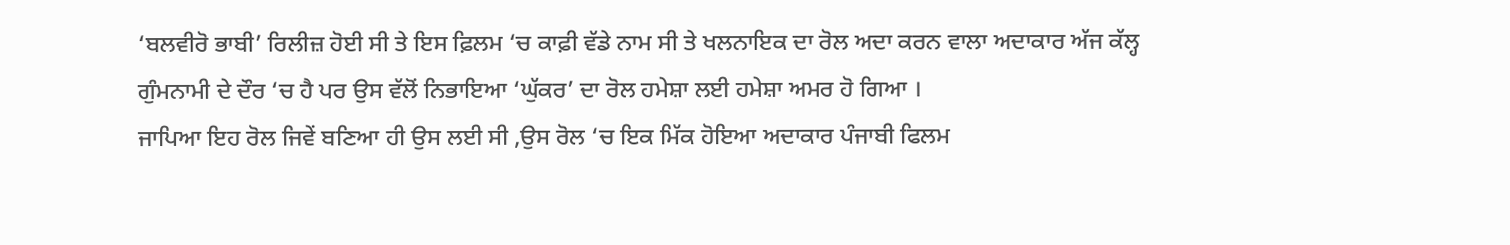‘ਬਲਵੀਰੋ ਭਾਬੀ’ ਰਿਲੀਜ਼ ਹੋਈ ਸੀ ਤੇ ਇਸ ਫ਼ਿਲਮ ‘ਚ ਕਾਫ਼ੀ ਵੱਡੇ ਨਾਮ ਸੀ ਤੇ ਖਲਨਾਇਕ ਦਾ ਰੋਲ ਅਦਾ ਕਰਨ ਵਾਲਾ ਅਦਾਕਾਰ ਅੱਜ ਕੱਲ੍ਹ ਗੁੰਮਨਾਮੀ ਦੇ ਦੌਰ ‘ਚ ਹੈ ਪਰ ਉਸ ਵੱਲੋਂ ਨਿਭਾਇਆ ‘ਘੁੱਕਰ’ ਦਾ ਰੋਲ ਹਮੇਸ਼ਾ ਲਈ ਹਮੇਸ਼ਾ ਅਮਰ ਹੋ ਗਿਆ ।
ਜਾਪਿਆ ਇਹ ਰੋਲ ਜਿਵੇਂ ਬਣਿਆ ਹੀ ਉਸ ਲਈ ਸੀ ,ਉਸ ਰੋਲ ‘ਚ ਇਕ ਮਿੱਕ ਹੋਇਆ ਅਦਾਕਾਰ ਪੰਜਾਬੀ ਫਿਲਮ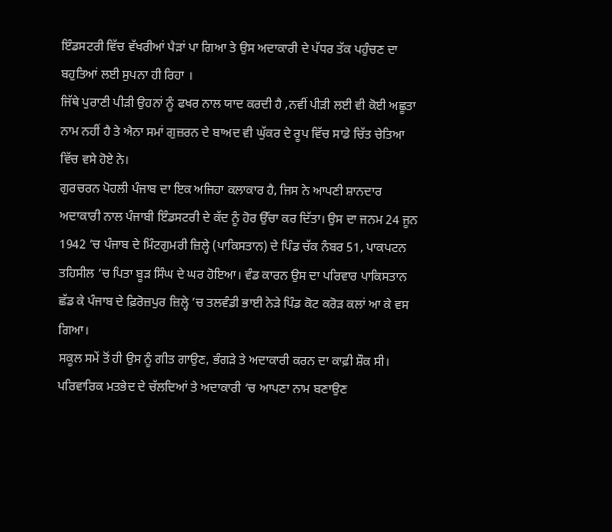ਇੰਡਸਟਰੀ ਵਿੱਚ ਵੱਖਰੀਆਂ ਪੈੜਾਂ ਪਾ ਗਿਆ ਤੇ ਉਸ ਅਦਾਕਾਰੀ ਦੇ ਪੱਧਰ ਤੱਕ ਪਹੁੰਚਣ ਦਾ ਬਹੁਤਿਆਂ ਲਈ ਸੁਪਨਾ ਹੀ ਰਿਹਾ ।
ਜਿੱਥੇ ਪੁਰਾਣੀ ਪੀੜੀ ਉਹਨਾਂ ਨੂੰ ਫਖਰ ਨਾਲ ਯਾਦ ਕਰਦੀ ਹੈ ,ਨਵੀਂ ਪੀੜੀ ਲਈ ਵੀ ਕੋਈ ਅਛੂਤਾ ਨਾਮ ਨਹੀਂ ਹੈ ਤੇ ਐਨਾ ਸਮਾਂ ਗੁਜ਼ਰਨ ਦੇ ਬਾਅਦ ਵੀ ਘੁੱਕਰ ਦੇ ਰੂਪ ਵਿੱਚ ਸਾਡੇ ਚਿੱਤ ਚੇਤਿਆ ਵਿੱਚ ਵਸੇ ਹੋਏ ਨੇ।
ਗੁਰਚਰਨ ਪੋਹਲੀ ਪੰਜਾਬ ਦਾ ਇਕ ਅਜਿਹਾ ਕਲਾਕਾਰ ਹੈ, ਜਿਸ ਨੇ ਆਪਣੀ ਸ਼ਾਨਦਾਰ ਅਦਾਕਾਰੀ ਨਾਲ ਪੰਜਾਬੀ ਇੰਡਸਟਰੀ ਦੇ ਕੱਦ ਨੂੰ ਹੋਰ ਉੱਚਾ ਕਰ ਦਿੱਤਾ। ਉਸ ਦਾ ਜਨਮ 24 ਜੂਨ 1942 ’ਚ ਪੰਜਾਬ ਦੇ ਮਿੰਟਗੁਮਰੀ ਜ਼ਿਲ੍ਹੇ (ਪਾਕਿਸਤਾਨ) ਦੇ ਪਿੰਡ ਚੱਕ ਨੰਬਰ 51, ਪਾਕਪਟਨ ਤਹਿਸੀਲ ’ਚ ਪਿਤਾ ਬੂੜ ਸਿੰਘ ਦੇ ਘਰ ਹੋਇਆ। ਵੰਡ ਕਾਰਨ ਉਸ ਦਾ ਪਰਿਵਾਰ ਪਾਕਿਸਤਾਨ ਛੱਡ ਕੇ ਪੰਜਾਬ ਦੇ ਫ਼ਿਰੋਜ਼ਪੁਰ ਜ਼ਿਲ੍ਹੇ ’ਚ ਤਲਵੰਡੀ ਭਾਈ ਨੇੜੇ ਪਿੰਡ ਕੋਟ ਕਰੋੜ ਕਲਾਂ ਆ ਕੇ ਵਸ ਗਿਆ।
ਸਕੂਲ ਸਮੇਂ ਤੋਂ ਹੀ ਉਸ ਨੂੰ ਗੀਤ ਗਾਉਣ, ਭੰਗੜੇ ਤੇ ਅਦਾਕਾਰੀ ਕਰਨ ਦਾ ਕਾਫ਼ੀ ਸ਼ੌਕ ਸੀ। ਪਰਿਵਾਰਿਕ ਮਤਭੇਦ ਦੇ ਚੱਲਦਿਆਂ ਤੇ ਅਦਾਕਾਰੀ ‘ਚ ਆਪਣਾ ਨਾਮ ਬਣਾਉਣ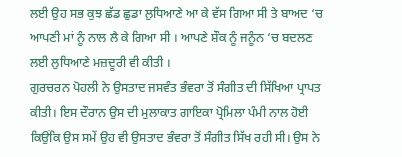ਲਈ ਉਹ ਸਭ ਕੁਝ ਛੱਡ ਛੁਡਾ ਲੁਧਿਆਣੇ ਆ ਕੇ ਵੱਸ ਗਿਆ ਸੀ ਤੇ ਬਾਅਦ ‘ਚ ਆਪਣੀ ਮਾਂ ਨੂੰ ਨਾਲ ਲੈ ਕੇ ਗਿਆ ਸੀ । ਆਪਣੇ ਸ਼ੌਕ ਨੂੰ ਜਨੂੰਨ ‘ਚ ਬਦਲਣ ਲਈ ਲੁਧਿਆਣੇ ਮਜ਼ਦੂਰੀ ਵੀ ਕੀਤੀ ।
ਗੁਰਚਰਨ ਪੋਹਲੀ ਨੇ ਉਸਤਾਦ ਜਸਵੰਤ ਭੰਵਰਾ ਤੋਂ ਸੰਗੀਤ ਦੀ ਸਿੱਖਿਆ ਪ੍ਰਾਪਤ ਕੀਤੀ। ਇਸ ਦੌਰਾਨ ਉਸ ਦੀ ਮੁਲਾਕਾਤ ਗਾਇਕਾ ਪ੍ਰੋਮਿਲਾ ਪੰਮੀ ਨਾਲ ਹੋਈ ਕਿਉਂਕਿ ਉਸ ਸਮੇਂ ਉਹ ਵੀ ਉਸਤਾਦ ਭੰਵਰਾ ਤੋਂ ਸੰਗੀਤ ਸਿੱਖ ਰਹੀ ਸੀ। ਉਸ ਨੇ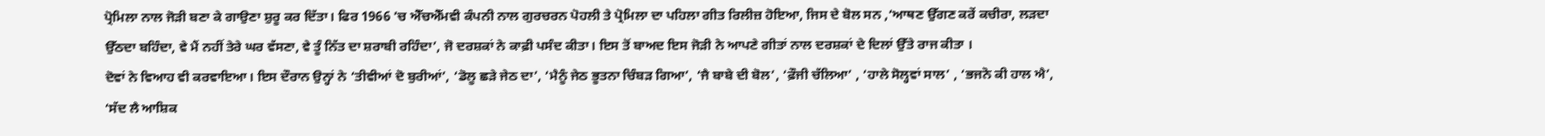ਪ੍ਰੋਮਿਲਾ ਨਾਲ ਜੋੜੀ ਬਣਾ ਕੇ ਗਾਉਣਾ ਸ਼ੁਰੂ ਕਰ ਦਿੱਤਾ। ਫਿਰ 1966 ’ਚ ਐੱਚਐੱਮਵੀ ਕੰਪਨੀ ਨਾਲ ਗੁਰਚਰਨ ਪੋਹਲੀ ਤੇ ਪ੍ਰੋਮਿਲਾ ਦਾ ਪਹਿਲਾ ਗੀਤ ਰਿਲੀਜ਼ ਹੋਇਆ, ਜਿਸ ਦੇ ਬੋਲ ਸਨ ,‘ਆਥਣ ਉੱਗਣ ਕਰੇਂ ਕਚੀਰਾ, ਲੜਦਾ ਉੱਠਦਾ ਬਹਿੰਦਾ, ਵੇ ਮੈਂ ਨਹੀਂ ਤੇਰੇ ਘਰ ਵੱਸਣਾ, ਵੇ ਤੂੰ ਨਿੱਤ ਦਾ ਸ਼ਰਾਬੀ ਰਹਿੰਦਾ’, ਜੋ ਦਰਸ਼ਕਾਂ ਨੇ ਕਾਫ਼ੀ ਪਸੰਦ ਕੀਤਾ। ਇਸ ਤੋਂ ਬਾਅਦ ਇਸ ਜੋੜੀ ਨੇ ਆਪਣੇ ਗੀਤਾਂ ਨਾਲ ਦਰਸ਼ਕਾਂ ਦੇ ਦਿਲਾਂ ਉੱਤੇ ਰਾਜ ਕੀਤਾ ।
ਦੋਵਾਂ ਨੇ ਵਿਆਹ ਵੀ ਕਰਵਾਇਆ। ਇਸ ਦੌਰਾਨ ਉਨ੍ਹਾਂ ਨੇ ‘ਤੀਵੀਆਂ ਦੋ ਬੁਰੀਆਂ’, ‘ਡੋਲੂ ਛੜੇ ਜੇਠ ਦਾ’, ‘ਮੈਨੂੰ ਜੇਠ ਭੂਤਨਾ ਚਿੰਬੜ ਗਿਆ’, ‘ਜੈ ਬਾਬੇ ਦੀ ਬੋਲ’, ‘ਫ਼ੌਜੀ ਚੱਲਿਆ’ , ‘ਹਾਲੇ ਸੋਲ੍ਹਵਾਂ ਸਾਲ’ , ‘ਭਜਨੋ ਕੀ ਹਾਲ ਐ’, ‘ਸੱਦ ਲੈ ਆਸ਼ਿਕ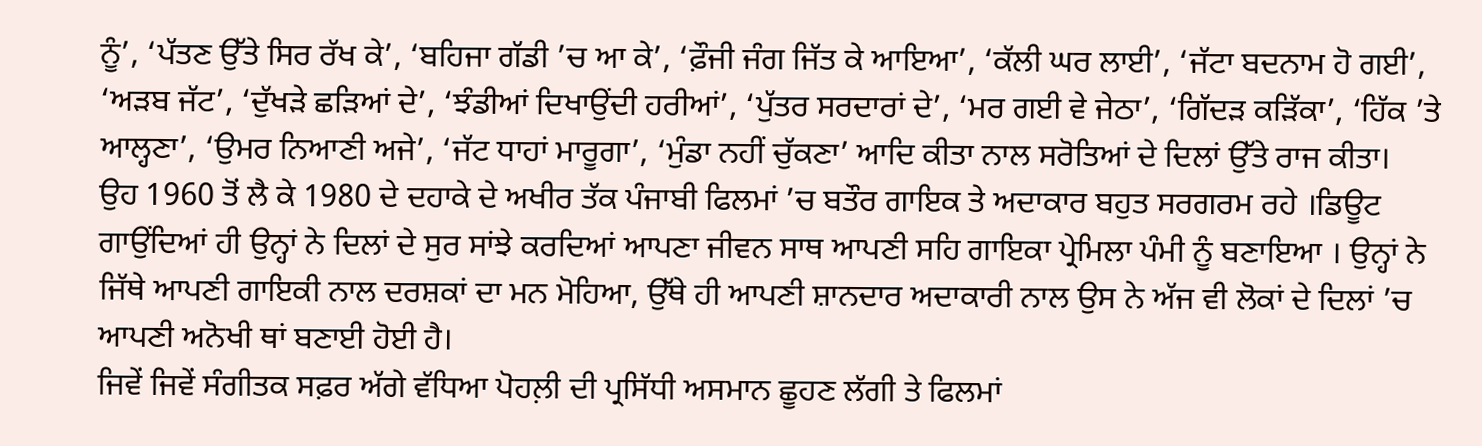ਨੂੰ’, ‘ਪੱਤਣ ਉੱਤੇ ਸਿਰ ਰੱਖ ਕੇ’, ‘ਬਹਿਜਾ ਗੱਡੀ ’ਚ ਆ ਕੇ’, ‘ਫ਼ੌਜੀ ਜੰਗ ਜਿੱਤ ਕੇ ਆਇਆ’, ‘ਕੱਲੀ ਘਰ ਲਾਈ’, ‘ਜੱਟਾ ਬਦਨਾਮ ਹੋ ਗਈ’, ‘ਅੜਬ ਜੱਟ’, ‘ਦੁੱਖੜੇ ਛੜਿਆਂ ਦੇ’, ‘ਝੰਡੀਆਂ ਦਿਖਾਉਂਦੀ ਹਰੀਆਂ’, ‘ਪੁੱਤਰ ਸਰਦਾਰਾਂ ਦੇ’, ‘ਮਰ ਗਈ ਵੇ ਜੇਠਾ’, ‘ਗਿੱਦੜ ਕੜਿੱਕਾ’, ‘ਹਿੱਕ ’ਤੇ ਆਲ੍ਹਣਾ’, ‘ਉਮਰ ਨਿਆਣੀ ਅਜੇ’, ‘ਜੱਟ ਧਾਹਾਂ ਮਾਰੂਗਾ’, ‘ਮੁੰਡਾ ਨਹੀਂ ਚੁੱਕਣਾ’ ਆਦਿ ਕੀਤਾ ਨਾਲ ਸਰੋਤਿਆਂ ਦੇ ਦਿਲਾਂ ਉੱਤੇ ਰਾਜ ਕੀਤਾ।
ਉਹ 1960 ਤੋਂ ਲੈ ਕੇ 1980 ਦੇ ਦਹਾਕੇ ਦੇ ਅਖੀਰ ਤੱਕ ਪੰਜਾਬੀ ਫਿਲਮਾਂ ’ਚ ਬਤੌਰ ਗਾਇਕ ਤੇ ਅਦਾਕਾਰ ਬਹੁਤ ਸਰਗਰਮ ਰਹੇ ।ਡਿਊਟ ਗਾਉਂਦਿਆਂ ਹੀ ਉਨ੍ਹਾਂ ਨੇ ਦਿਲਾਂ ਦੇ ਸੁਰ ਸਾਂਝੇ ਕਰਦਿਆਂ ਆਪਣਾ ਜੀਵਨ ਸਾਥ ਆਪਣੀ ਸਹਿ ਗਾਇਕਾ ਪ੍ਰੇਮਿਲਾ ਪੰਮੀ ਨੂੰ ਬਣਾਇਆ । ਉਨ੍ਹਾਂ ਨੇ ਜਿੱਥੇ ਆਪਣੀ ਗਾਇਕੀ ਨਾਲ ਦਰਸ਼ਕਾਂ ਦਾ ਮਨ ਮੋਹਿਆ, ਉੱਥੇ ਹੀ ਆਪਣੀ ਸ਼ਾਨਦਾਰ ਅਦਾਕਾਰੀ ਨਾਲ ਉਸ ਨੇ ਅੱਜ ਵੀ ਲੋਕਾਂ ਦੇ ਦਿਲਾਂ ’ਚ ਆਪਣੀ ਅਨੋਖੀ ਥਾਂ ਬਣਾਈ ਹੋਈ ਹੈ।
ਜਿਵੇਂ ਜਿਵੇਂ ਸੰਗੀਤਕ ਸਫ਼ਰ ਅੱਗੇ ਵੱਧਿਆ ਪੋਹਲ਼ੀ ਦੀ ਪ੍ਰਸਿੱਧੀ ਅਸਮਾਨ ਛੂਹਣ ਲੱਗੀ ਤੇ ਫਿਲਮਾਂ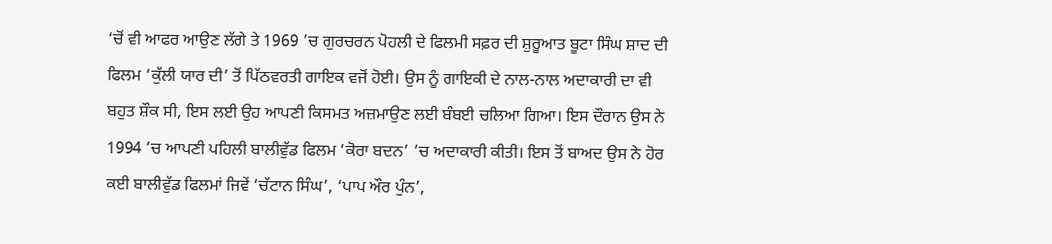‘ਚੋਂ ਵੀ ਆਫਰ ਆਉਣ ਲੱਗੇ ਤੇ 1969 ’ਚ ਗੁਰਚਰਨ ਪੋਹਲੀ ਦੇ ਫਿਲਮੀ ਸਫ਼ਰ ਦੀ ਸ਼ੁਰੂਆਤ ਬੂਟਾ ਸਿੰਘ ਸ਼ਾਦ ਦੀ ਫਿਲਮ ‘ਕੁੱਲੀ ਯਾਰ ਦੀ’ ਤੋਂ ਪਿੱਠਵਰਤੀ ਗਾਇਕ ਵਜੋਂ ਹੋਈ। ਉਸ ਨੂੰ ਗਾਇਕੀ ਦੇ ਨਾਲ-ਨਾਲ ਅਦਾਕਾਰੀ ਦਾ ਵੀ ਬਹੁਤ ਸ਼ੌਕ ਸੀ, ਇਸ ਲਈ ਉਹ ਆਪਣੀ ਕਿਸਮਤ ਅਜ਼ਮਾਉਣ ਲਈ ਬੰਬਈ ਚਲਿਆ ਗਿਆ। ਇਸ ਦੌਰਾਨ ਉਸ ਨੇ 1994 ’ਚ ਆਪਣੀ ਪਹਿਲੀ ਬਾਲੀਵੁੱਡ ਫਿਲਮ ‘ਕੋਰਾ ਬਦਨ’ ’ਚ ਅਦਾਕਾਰੀ ਕੀਤੀ। ਇਸ ਤੋਂ ਬਾਅਦ ਉਸ ਨੇ ਹੋਰ ਕਈ ਬਾਲੀਵੁੱਡ ਫਿਲਮਾਂ ਜਿਵੇਂ ‘ਚੱਟਾਨ ਸਿੰਘ’, ‘ਪਾਪ ਔਰ ਪੁੰਨ’,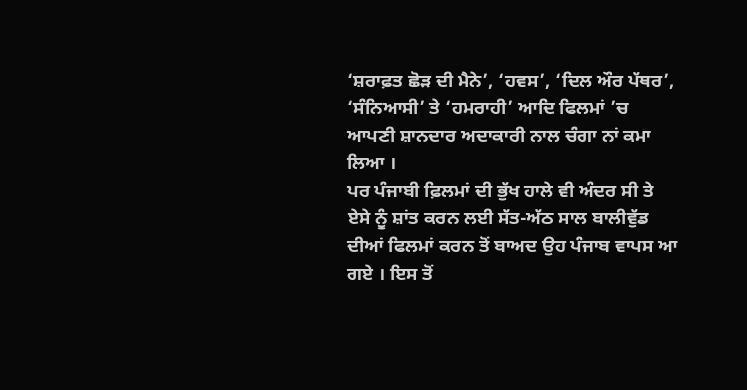‘ਸ਼ਰਾਫ਼ਤ ਛੋੜ ਦੀ ਮੈਨੇ’, ‘ਹਵਸ’, ‘ਦਿਲ ਔਰ ਪੱਥਰ’, ‘ਸੰਨਿਆਸੀ’ ਤੇ ‘ਹਮਰਾਹੀ’ ਆਦਿ ਫਿਲਮਾਂ ’ਚ ਆਪਣੀ ਸ਼ਾਨਦਾਰ ਅਦਾਕਾਰੀ ਨਾਲ ਚੰਗਾ ਨਾਂ ਕਮਾ ਲਿਆ ।
ਪਰ ਪੰਜਾਬੀ ਫ਼ਿਲਮਾਂ ਦੀ ਭੁੱਖ ਹਾਲੇ ਵੀ ਅੰਦਰ ਸੀ ਤੇ ਏਸੇ ਨੂੰ ਸ਼ਾਂਤ ਕਰਨ ਲਈ ਸੱਤ-ਅੱਠ ਸਾਲ ਬਾਲੀਵੁੱਡ ਦੀਆਂ ਫਿਲਮਾਂ ਕਰਨ ਤੋਂ ਬਾਅਦ ਉਹ ਪੰਜਾਬ ਵਾਪਸ ਆ ਗਏ । ਇਸ ਤੋਂ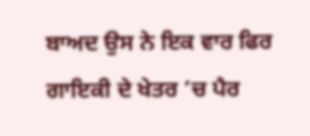ਬਾਅਦ ਉਸ ਨੇ ਇਕ ਵਾਰ ਫਿਰ ਗਾਇਕੀ ਦੇ ਖੇਤਰ ’ਚ ਪੈਰ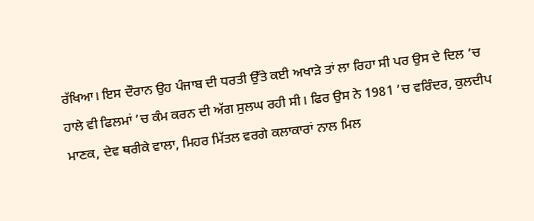ਰੱਖਿਆ। ਇਸ ਦੌਰਾਨ ਉਹ ਪੰਜਾਬ ਦੀ ਧਰਤੀ ਉੱਤੇ ਕਈ ਅਖਾੜੇ ਤਾਂ ਲਾ ਰਿਹਾ ਸੀ ਪਰ ਉਸ ਦੇ ਦਿਲ ’ਚ ਹਾਲੇ ਵੀ ਫਿਲਮਾਂ ’ਚ ਕੰਮ ਕਰਨ ਦੀ ਅੱਗ ਸੁਲਘ ਰਹੀ ਸੀ। ਫਿਰ ਉਸ ਨੇ 1981 ’ਚ ਵਰਿੰਦਰ, ਕੁਲਦੀਪ ਮਾਣਕ, ਦੇਵ ਥਰੀਕੇ ਵਾਲਾ, ਮਿਹਰ ਮਿੱਤਲ ਵਰਗੇ ਕਲਾਕਾਰਾਂ ਨਾਲ ਮਿਲ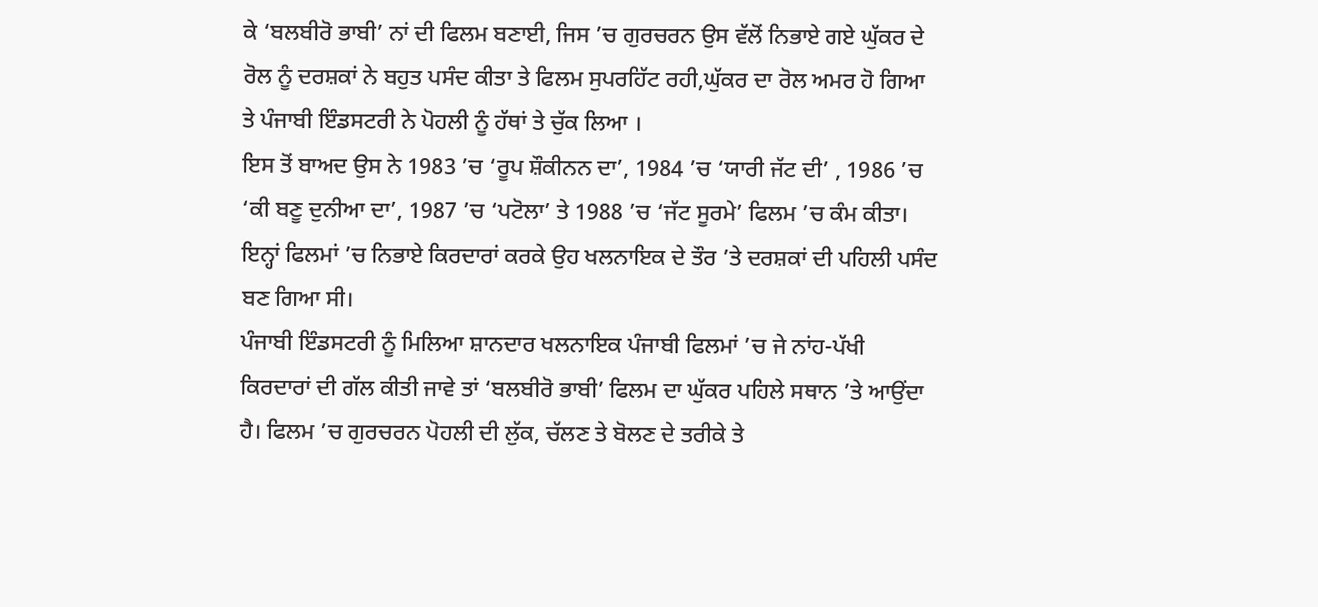ਕੇ ‘ਬਲਬੀਰੋ ਭਾਬੀ’ ਨਾਂ ਦੀ ਫਿਲਮ ਬਣਾਈ, ਜਿਸ ’ਚ ਗੁਰਚਰਨ ਉਸ ਵੱਲੋਂ ਨਿਭਾਏ ਗਏ ਘੁੱਕਰ ਦੇ ਰੋਲ ਨੂੰ ਦਰਸ਼ਕਾਂ ਨੇ ਬਹੁਤ ਪਸੰਦ ਕੀਤਾ ਤੇ ਫਿਲਮ ਸੁਪਰਹਿੱਟ ਰਹੀ,ਘੁੱਕਰ ਦਾ ਰੋਲ ਅਮਰ ਹੋ ਗਿਆ ਤੇ ਪੰਜਾਬੀ ਇੰਡਸਟਰੀ ਨੇ ਪੋਹਲੀ ਨੂੰ ਹੱਥਾਂ ਤੇ ਚੁੱਕ ਲਿਆ ।
ਇਸ ਤੋਂ ਬਾਅਦ ਉਸ ਨੇ 1983 ’ਚ ‘ਰੂਪ ਸ਼ੌਕੀਨਨ ਦਾ’, 1984 ’ਚ ‘ਯਾਰੀ ਜੱਟ ਦੀ’ , 1986 ’ਚ ‘ਕੀ ਬਣੂ ਦੁਨੀਆ ਦਾ’, 1987 ’ਚ ‘ਪਟੋਲਾ’ ਤੇ 1988 ’ਚ ‘ਜੱਟ ਸੂਰਮੇ’ ਫਿਲਮ ’ਚ ਕੰਮ ਕੀਤਾ। ਇਨ੍ਹਾਂ ਫਿਲਮਾਂ ’ਚ ਨਿਭਾਏ ਕਿਰਦਾਰਾਂ ਕਰਕੇ ਉਹ ਖਲਨਾਇਕ ਦੇ ਤੌਰ ’ਤੇ ਦਰਸ਼ਕਾਂ ਦੀ ਪਹਿਲੀ ਪਸੰਦ ਬਣ ਗਿਆ ਸੀ।
ਪੰਜਾਬੀ ਇੰਡਸਟਰੀ ਨੂੰ ਮਿਲਿਆ ਸ਼ਾਨਦਾਰ ਖਲਨਾਇਕ ਪੰਜਾਬੀ ਫਿਲਮਾਂ ’ਚ ਜੇ ਨਾਂਹ-ਪੱਖੀ ਕਿਰਦਾਰਾਂ ਦੀ ਗੱਲ ਕੀਤੀ ਜਾਵੇ ਤਾਂ ‘ਬਲਬੀਰੋ ਭਾਬੀ’ ਫਿਲਮ ਦਾ ਘੁੱਕਰ ਪਹਿਲੇ ਸਥਾਨ ’ਤੇ ਆਉਂਦਾ ਹੈ। ਫਿਲਮ ’ਚ ਗੁਰਚਰਨ ਪੋਹਲੀ ਦੀ ਲੁੱਕ, ਚੱਲਣ ਤੇ ਬੋਲਣ ਦੇ ਤਰੀਕੇ ਤੇ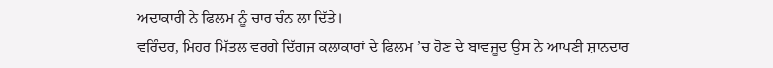ਅਦਾਕਾਰੀ ਨੇ ਫਿਲਮ ਨੂੰ ਚਾਰ ਚੰਨ ਲਾ ਦਿੱਤੇ।
ਵਰਿੰਦਰ, ਮਿਹਰ ਮਿੱਤਲ ਵਰਗੇ ਦਿੱਗਜ ਕਲਾਕਾਰਾਂ ਦੇ ਫਿਲਮ ’ਚ ਹੋਣ ਦੇ ਬਾਵਜੂਦ ਉਸ ਨੇ ਆਪਣੀ ਸ਼ਾਨਦਾਰ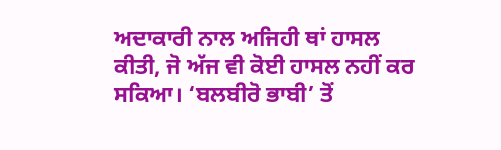ਅਦਾਕਾਰੀ ਨਾਲ ਅਜਿਹੀ ਥਾਂ ਹਾਸਲ ਕੀਤੀ, ਜੋ ਅੱਜ ਵੀ ਕੋਈ ਹਾਸਲ ਨਹੀਂ ਕਰ ਸਕਿਆ। ‘ਬਲਬੀਰੋ ਭਾਬੀ’ ਤੋਂ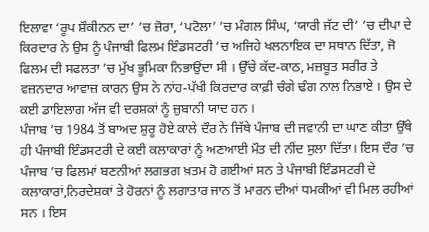ਇਲਾਵਾ ‘ਰੂਪ ਸ਼ੌਕੀਨਨ ਦਾ’ ’ਚ ਜ਼ੋਰਾ, ‘ਪਟੋਲਾ’ ’ਚ ਮੰਗਲ ਸਿੰਘ, ‘ਯਾਰੀ ਜੱਟ ਦੀ’ ’ਚ ਦੀਪਾ ਦੇ ਕਿਰਦਾਰ ਨੇ ਉਸ ਨੂੰ ਪੰਜਾਬੀ ਫਿਲਮ ਇੰਡਸਟਰੀ ’ਚ ਅਜਿਹੇ ਖਲਨਾਇਕ ਦਾ ਸਥਾਨ ਦਿੱਤਾ, ਜੋ ਫਿਲਮ ਦੀ ਸਫਲਤਾ ’ਚ ਮੁੱਖ ਭੂਮਿਕਾ ਨਿਭਾਉਂਦਾ ਸੀ । ਉੱਚੇ ਕੱਦ-ਕਾਠ, ਮਜ਼ਬੂਤ ਸਰੀਰ ਤੇ ਵਜ਼ਨਦਾਰ ਆਵਾਜ਼ ਕਾਰਨ ਉਸ ਨੇ ਨਾਂਹ-ਪੱਖੀ ਕਿਰਦਾਰ ਕਾਫ਼ੀ ਚੰਗੇ ਢੰਗ ਨਾਲ ਨਿਭਾਏ । ਉਸ ਦੇ ਕਈ ਡਾਇਲਾਗ ਅੱਜ ਵੀ ਦਰਸ਼ਕਾਂ ਨੂੰ ਜ਼ੁਬਾਨੀ ਯਾਦ ਹਨ ।
ਪੰਜਾਬ ’ਚ 1984 ਤੋਂ ਬਾਅਦ ਸ਼ੁਰੂ ਹੋਏ ਕਾਲੇ ਦੌਰ ਨੇ ਜਿੱਥੇ ਪੰਜਾਬ ਦੀ ਜਵਾਨੀ ਦਾ ਘਾਣ ਕੀਤਾ ਉੱਥੇ ਹੀ ਪੰਜਾਬੀ ਇੰਡਸਟਰੀ ਦੇ ਕਈ ਕਲਾਕਾਰਾਂ ਨੂੰ ਅਣਆਈ ਮੌਤ ਦੀ ਨੀਂਦ ਸੁਲਾ ਦਿੱਤਾ। ਇਸ ਦੌਰ ’ਚ ਪੰਜਾਬ ’ਚ ਫਿਲਮਾਂ ਬਣਨੀਆਂ ਲਗਭਗ ਖ਼ਤਮ ਹੋ ਗਈਆਂ ਸਨ ਤੇ ਪੰਜਾਬੀ ਇੰਡਸਟਰੀ ਦੇ ਕਲਾਕਾਰਾਂ,ਨਿਰਦੇਸ਼ਕਾਂ ਤੇ ਹੋਰਨਾਂ ਨੂੰ ਲਗਾਤਾਰ ਜਾਨ ਤੋਂ ਮਾਰਨ ਦੀਆਂ ਧਮਕੀਆਂ ਵੀ ਮਿਲ ਰਹੀਆਂ ਸਨ । ਇਸ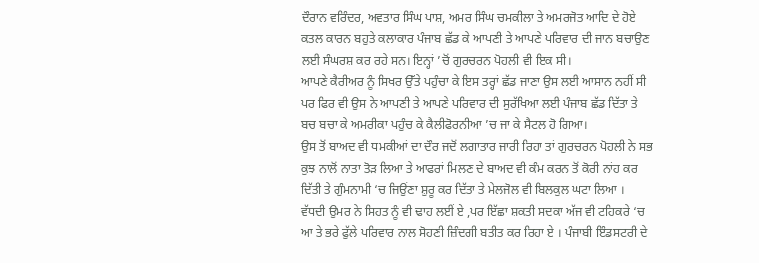ਦੌਰਾਨ ਵਰਿੰਦਰ, ਅਵਤਾਰ ਸਿੰਘ ਪਾਸ਼, ਅਮਰ ਸਿੰਘ ਚਮਕੀਲਾ ਤੇ ਅਮਰਜੋਤ ਆਦਿ ਦੇ ਹੋਏ ਕਤਲ ਕਾਰਨ ਬਹੁਤੇ ਕਲਾਕਾਰ ਪੰਜਾਬ ਛੱਡ ਕੇ ਆਪਣੀ ਤੇ ਆਪਣੇ ਪਰਿਵਾਰ ਦੀ ਜਾਨ ਬਚਾਉਣ ਲਈ ਸੰਘਰਸ਼ ਕਰ ਰਹੇ ਸਨ। ਇਨ੍ਹਾਂ ’ਚੋਂ ਗੁਰਚਰਨ ਪੋਹਲੀ ਵੀ ਇਕ ਸੀ।
ਆਪਣੇ ਕੈਰੀਅਰ ਨੂੰ ਸਿਖਰ ਉੱਤੇ ਪਹੁੰਚਾ ਕੇ ਇਸ ਤਰ੍ਹਾਂ ਛੱਡ ਜਾਣਾ ਉਸ ਲਈ ਆਸਾਨ ਨਹੀਂ ਸੀ ਪਰ ਫਿਰ ਵੀ ਉਸ ਨੇ ਆਪਣੀ ਤੇ ਆਪਣੇ ਪਰਿਵਾਰ ਦੀ ਸੁਰੱਖਿਆ ਲਈ ਪੰਜਾਬ ਛੱਡ ਦਿੱਤਾ ਤੇ ਬਚ ਬਚਾ ਕੇ ਅਮਰੀਕਾ ਪਹੁੰਚ ਕੇ ਕੈਲੀਫੋਰਨੀਆ ’ਚ ਜਾ ਕੇ ਸੈਟਲ ਹੋ ਗਿਆ।
ਉਸ ਤੋਂ ਬਾਅਦ ਵੀ ਧਮਕੀਆਂ ਦਾ ਦੌਰ ਜਦੋਂ ਲਗਾਤਾਰ ਜਾਰੀ ਰਿਹਾ ਤਾਂ ਗੁਰਚਰਨ ਪੋਹਲੀ ਨੇ ਸਭ ਕੁਝ ਨਾਲੋਂ ਨਾਤਾ ਤੋੜ ਲਿਆ ਤੇ ਆਫਰਾਂ ਮਿਲਣ ਦੇ ਬਾਅਦ ਵੀ ਕੰਮ ਕਰਨ ਤੋਂ ਕੋਰੀ ਨਾਂਹ ਕਰ ਦਿੱਤੀ ਤੇ ਗੁੰਮਨਾਮੀ ‘ਚ ਜਿਉਂਣਾ ਸ਼ੁਰੂ ਕਰ ਦਿੱਤਾ ਤੇ ਮੇਲਜੋਲ ਵੀ ਬਿਲਕੁਲ ਘਟਾ ਲਿਆ ।
ਵੱਧਦੀ ਉਮਰ ਨੇ ਸਿਹਤ ਨੂੰ ਵੀ ਢਾਹ ਲਈਂ ਏ ,ਪਰ ਇੱਛਾ ਸ਼ਕਤੀ ਸਦਕਾ ਅੱਜ ਵੀ ਟਹਿਕਰੇ ‘ਚ ਆ ਤੇ ਭਰੇ ਫੁੱਲੇ ਪਰਿਵਾਰ ਨਾਲ ਸੋਹਣੀ ਜ਼ਿੰਦਗੀ ਬਤੀਤ ਕਰ ਰਿਹਾ ਏ । ਪੰਜਾਬੀ ਇੰਡਸਟਰੀ ਦੇ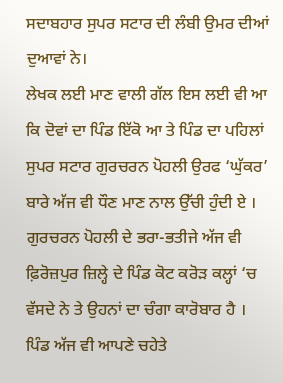ਸਦਾਬਹਾਰ ਸੁਪਰ ਸਟਾਰ ਦੀ ਲੰਬੀ ਉਮਰ ਦੀਆਂ ਦੁਆਵਾਂ ਨੇ।
ਲੇਖਕ ਲਈ ਮਾਣ ਵਾਲੀ ਗੱਲ ਇਸ ਲਈ ਵੀ ਆ ਕਿ ਦੋਵਾਂ ਦਾ ਪਿੰਡ ਇੱਕੋ ਆ ਤੇ ਪਿੰਡ ਦਾ ਪਹਿਲਾਂ ਸੁਪਰ ਸਟਾਰ ਗੁਰਚਰਨ ਪੋਹਲੀ ਉਰਫ ‘ਘੁੱਕਰ’ ਬਾਰੇ ਅੱਜ ਵੀ ਧੌਣ ਮਾਣ ਨਾਲ ਉੱਚੀ ਹੁੰਦੀ ਏ ।
ਗੁਰਚਰਨ ਪੋਹਲੀ ਦੇ ਭਰਾ-ਭਤੀਜੇ ਅੱਜ ਵੀ ਫ਼ਿਰੋਜ਼ਪੁਰ ਜ਼ਿਲ੍ਹੇ ਦੇ ਪਿੰਡ ਕੋਟ ਕਰੋੜ ਕਲ੍ਹਾਂ ‘ਚ ਵੱਸਦੇ ਨੇ ਤੇ ਉਹਨਾਂ ਦਾ ਚੰਗਾ ਕਾਰੋਬਾਰ ਹੈ । ਪਿੰਡ ਅੱਜ ਵੀ ਆਪਣੇ ਚਹੇਤੇ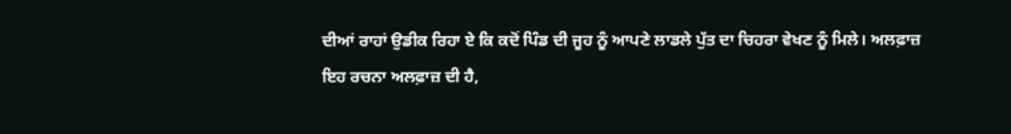ਦੀਆਂ ਰਾਹਾਂ ਉਡੀਕ ਰਿਹਾ ਏ ਕਿ ਕਦੋਂ ਪਿੰਡ ਦੀ ਜੂਹ ਨੂੰ ਆਪਣੇ ਲਾਡਲੇ ਪੁੱਤ ਦਾ ਚਿਹਰਾ ਵੇਖਣ ਨੂੰ ਮਿਲੇ। ਅਲਫ਼ਾਜ਼
ਇਹ ਰਚਨਾ ਅਲਫ਼ਾਜ਼ ਦੀ ਹੈ,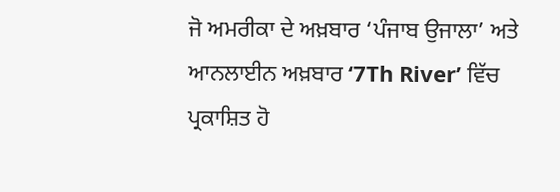ਜੋ ਅਮਰੀਕਾ ਦੇ ਅਖ਼ਬਾਰ ‘ਪੰਜਾਬ ਉਜਾਲਾ’ ਅਤੇ ਆਨਲਾਈਨ ਅਖ਼ਬਾਰ ‘7Th River’ ਵਿੱਚ ਪ੍ਰਕਾਸ਼ਿਤ ਹੋ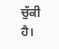ਚੁੱਕੀ ਹੈ।